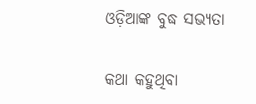ଓଡ଼ିଆଙ୍କ ବୁଦ୍ଧ ସଭ୍ୟତା

କଥା କହୁଥିବା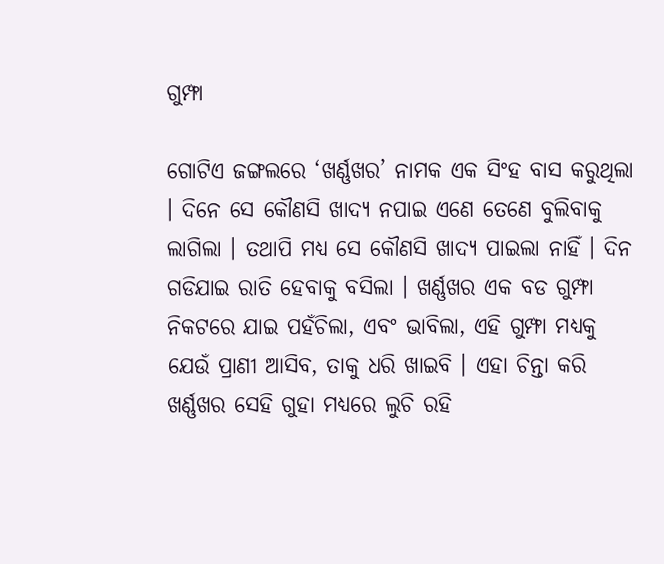ଗୁମ୍ଫା

ଗୋଟିଏ ଜଙ୍ଗଲରେ ‘ଖର୍ଣ୍ଣଖର’ ନାମକ ଏକ ସିଂହ ବାସ କରୁଥିଲା । ଦିନେ ସେ କୌଣସି ଖାଦ୍ୟ ନପାଇ ଏଣେ ତେଣେ ବୁଲିବାକୁ ଲାଗିଲା । ତଥାପି ମଧ୍ୟ ସେ କୌଣସି ଖାଦ୍ୟ ପାଇଲା ନାହିଁ । ଦିନ ଗଡିଯାଇ ରାତି ହେବାକୁ ବସିଲା । ଖର୍ଣ୍ଣଖର ଏକ ବଡ ଗୁମ୍ଫା ନିକଟରେ ଯାଇ ପହଁଚିଲା, ଏବଂ ଭାବିଲା, ଏହି ଗୁମ୍ଫା ମଧ୍ୟକୁ ଯେଉଁ ପ୍ରାଣୀ ଆସିବ, ତାକୁ ଧରି ଖାଇବି । ଏହା ଚିନ୍ତା କରି ଖର୍ଣ୍ଣଖର ସେହି ଗୁହା ମଧ୍ୟରେ ଲୁଚି ରହି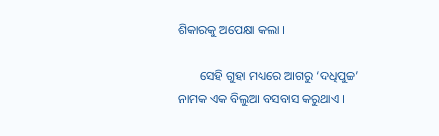ଶିକାରକୁ ଅପେକ୍ଷା କଲା ।

       ସେହି ଗୁହା ମଧ୍ୟରେ ଆଗରୁ ‘ଦଧିପୁଚ୍ଚ’ ନାମକ ଏକ ବିଲୁଆ ବସବାସ କରୁଥାଏ ।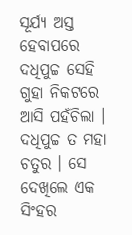ସୂର୍ଯ୍ୟ ଅସ୍ତ ହେବାପରେ ଦଧିପୁଚ୍ଚ ସେହି ଗୁହା ନିକଟରେ ଆସି ପହଁଚିଲା । ଦଧିପୁଚ୍ଚ ତ ମହା ଚତୁର । ସେ ଦେଖିଲେ ଏକ ସିଂହର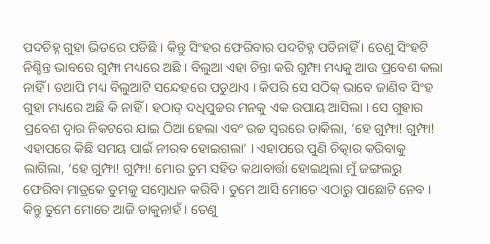ପଦଚିହ୍ନ ଗୁହା ଭିତରେ ପଡିଛି । କିନ୍ତୁ ସିଂହର ଫେରିବାର ପଦଚିହ୍ନ ପଡିନାହିଁ । ତେଣୁ ସିଂହଟି ନିଶ୍ଚିନ୍ତ ଭାବରେ ଗୁମ୍ଫା ମଧ୍ୟରେ ଅଛି । ବିଲୁଆ ଏହା ଚିନ୍ତା କରି ଗୁମ୍ଫା ମଧ୍ୟକୁ ଆଉ ପ୍ରବେଶ କଲା ନାହିଁ । ତଥାପି ମଧ୍ୟ ବିଲୁଆଟି ସନ୍ଦେହରେ ପଡୁଥାଏ । କିପରି ସେ ସଠିକ୍ ଭାବେ ଜାଣିବ ସିଂହ ଗୁହା ମଧ୍ୟରେ ଅଛି କି ନାହିଁ । ହଠାତ୍ ଦଧିପୁଚ୍ଚର ମନକୁ ଏକ ଉପାୟ ଆସିଲା । ସେ ଗୁହାର ପ୍ରବେଶ ଦ୍ୱାର ନିକଟରେ ଯାଇ ଠିଆ ହେଲା ଏବଂ ଉଚ୍ଚ ସ୍ୱରରେ ଡାକିଲା, ‘ହେ ଗୁମ୍ଫା! ଗୁମ୍ଫା! ଏହାପରେ କିଛି ସମୟ ପାଇଁ ନୀରବ ହୋଇଗଲା’ । ଏହାପରେ ପୁଣି ଚିତ୍କାର କରିବାକୁ ଲାଗିଲା, ‘ହେ ଗୁମ୍ଫା! ଗୁମ୍ଫା! ମୋର ତୁମ ସହିତ କଥାବାର୍ତ୍ତା ହୋଇଥିଲା ମୁଁ ଜଙ୍ଗଲରୁ ଫେରିବା ମାତ୍ରକେ ତୁମକୁ ସମ୍ବୋଧନ କରିବି । ତୁମେ ଆସି ମୋତେ ଏଠାରୁ ପାଛୋଟି ନେବ । କିନ୍ତୁ ତୁମେ ମୋତେ ଆଜି ଡାକୁନାହଁ । ତେଣୁ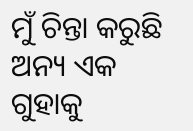ମୁଁ ଚିନ୍ତା କରୁଛି ଅନ୍ୟ ଏକ ଗୁହାକୁ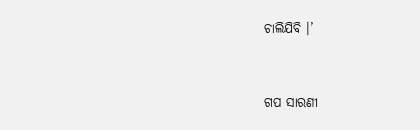ଚାଲିଯିବି ।’


ଗପ ସାରଣୀ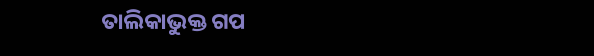ତାଲିକାଭୁକ୍ତ ଗପ